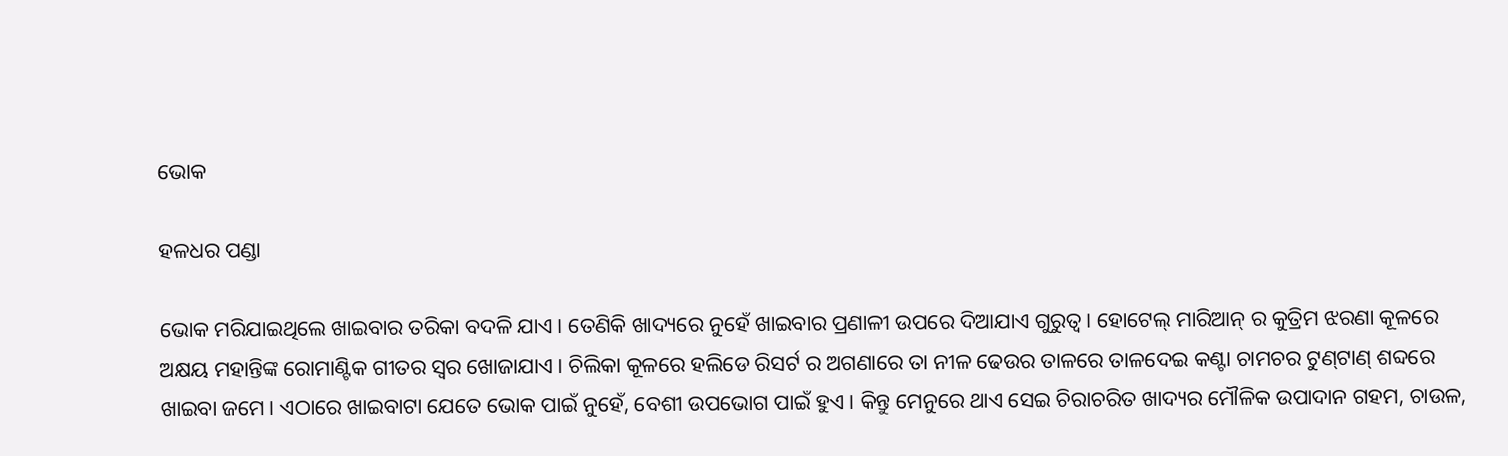ଭୋକ

ହଳଧର ପଣ୍ଡା

ଭୋକ ମରିଯାଇଥିଲେ ଖାଇବାର ତରିକା ବଦଳି ଯାଏ। ତେଣିକି ଖାଦ୍ୟରେ ନୁହେଁ ଖାଇବାର ପ୍ରଣାଳୀ ଉପରେ ଦିଆଯାଏ ଗୁରୁତ୍ୱ। ହୋଟେଲ୍ ମାରିଆନ୍ ର କୁତ୍ରିମ ଝରଣା କୂଳରେ ଅକ୍ଷୟ ମହାନ୍ତିଙ୍କ ରୋମାଣ୍ଟିକ ଗୀତର ସ୍ୱର ଖୋଜାଯାଏ। ଚିଲିକା କୂଳରେ ହଲିଡେ ରିସର୍ଟ ର ଅଗଣାରେ ତା ନୀଳ ଢେଉର ତାଳରେ ତାଳଦେଇ କଣ୍ଟା ଚାମଚର ଟୁଣ୍‌ଟାଣ୍ ଶବ୍ଦରେ ଖାଇବା ଜମେ। ଏଠାରେ ଖାଇବାଟା ଯେତେ ଭୋକ ପାଇଁ ନୁହେଁ, ବେଶୀ ଉପଭୋଗ ପାଇଁ ହୁଏ। କିନ୍ତୁ ମେନୁରେ ଥାଏ ସେଇ ଚିରାଚରିତ ଖାଦ୍ୟର ମୌଳିକ ଉପାଦାନ ଗହମ, ଚାଉଳ,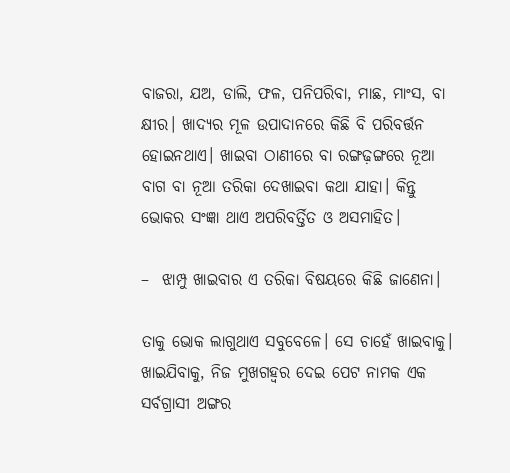ବାଜରା, ଯଅ, ଡାଲି, ଫଳ, ପନିପରିବା, ମାଛ, ମାଂସ, ବା କ୍ଷୀର। ଖାଦ୍ୟର ମୂଳ ଉପାଦାନରେ କିଛି ବି ପରିବର୍ତ୍ତନ ହୋଇନଥାଏ। ଖାଇବା ଠାଣୀରେ ବା ରଙ୍ଗଢ଼ଙ୍ଗରେ ନୂଆ ବାଗ ବା ନୂଆ ତରିକା ଦେଖାଇବା କଥା ଯାହା। କିନ୍ତୁ ଭୋକର ସଂଜ୍ଞା ଥାଏ ଅପରିବର୍ତ୍ତିତ ଓ ଅସମାହିତ।

–  ଝାମ୍ପୁ ଖାଇବାର ଏ ତରିକା ବିଷୟରେ କିଛି ଜାଣେନା।

ତାକୁ ଭୋକ ଲାଗୁଥାଏ ସବୁବେଳେ। ସେ ଚାହେଁ ଖାଇବାକୁ। ଖାଇଯିବାକୁ, ନିଜ ମୁଖଗହ୍ବର ଦେଇ ପେଟ ନାମକ ଏକ ସର୍ବଗ୍ରାସୀ ଅଙ୍ଗର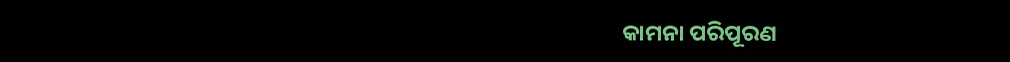କାମନା ପରିପୂରଣ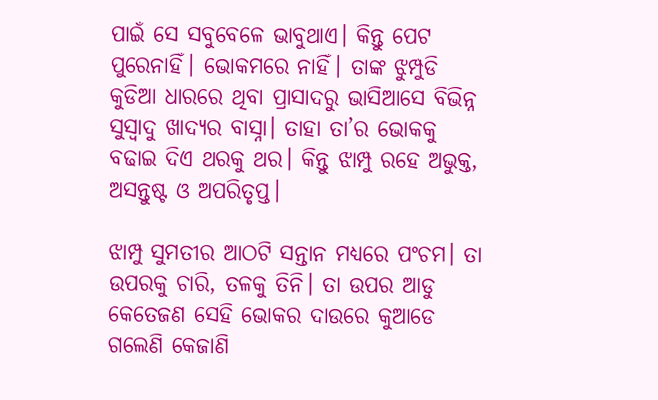ପାଇଁ ସେ ସବୁବେଳେ ଭାବୁଥାଏ। କିନ୍ତୁ ପେଟ ପୁରେନାହିଁ। ଭୋକମରେ ନାହିଁ। ତାଙ୍କ ଝୁମ୍ପୁଡି କୁଡିଆ ଧାରରେ ଥିବା ପ୍ରାସାଦରୁ ଭାସିଆସେ ବିଭିନ୍ନ ସୁସ୍ୱାଦୁ ଖାଦ୍ୟର ବାସ୍ନା। ତାହା ତା’ର ଭୋକକୁ ବଢାଇ ଦିଏ ଥରକୁ ଥର। କିନ୍ତୁ ଝାମ୍ପୁ ରହେ ଅଭୁକ୍ତ, ଅସନ୍ତୁଷ୍ଟ ଓ ଅପରିତୃପ୍ତ।

ଝାମ୍ପୁ ସୁମତୀର ଆଠଟି ସନ୍ତାନ ମଧ୍ୟରେ ପଂଚମ। ତା ଉପରକୁ ଚାରି, ତଳକୁ ତିନି। ତା ଉପର ଆଡୁ କେତେଜଣ ସେହି ଭୋକର ଦାଉରେ କୁଆଡେ ଗଲେଣି କେଜାଣି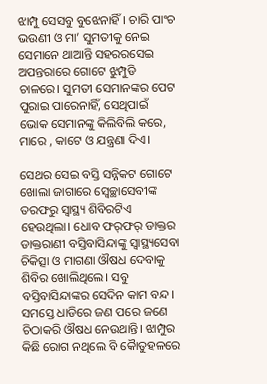ଝାମ୍ପୁ ସେସବୁ ବୁଝେନାହିଁ। ଚାରି ପାଂଚ ଭଉଣୀ ଓ ମା’ ସୁମତୀକୁ ନେଇ ସେମାନେ ଥାଆନ୍ତି ସହରରସେଇ ଅପନ୍ତରାରେ ଗୋଟେ ଝୁମ୍ପୁଡି ଚାଳରେ। ସୁମତୀ ସେମାନଙ୍କର ପେଟ ପୁରାଇ ପାରେନାହିଁ, ସେଥିପାଇଁ ଭୋକ ସେମାନଙ୍କୁ କିଲିବିଲି କରେ, ମାରେ , କାଟେ ଓ ଯନ୍ତ୍ରଣା ଦିଏ।

ସେଥର ସେଇ ବସ୍ତି ସନ୍ନିକଟ ଗୋଟେ ଖୋଲା ଜାଗାରେ ସ୍ୱେଚ୍ଛାସେବୀଙ୍କ ତରଫରୁ ସ୍ୱାସ୍ଥ୍ୟ ଶିବିରଟିଏ ହେଉଥିଲା। ଧୋବ ଫର୍‌ଫର୍ ଡାକ୍ତର ଡାକ୍ତରାଣୀ ବସ୍ତିବାସିନ୍ଦାଙ୍କୁ ସ୍ୱାସ୍ଥ୍ୟସେବା ଚିକିତ୍ସା ଓ ମାଗଣା ଔଷଧ ଦେବାକୁ ଶିବିର ଖୋଲିଥିଲେ। ସବୁ ବସ୍ତିବାସିନ୍ଦାଙ୍କର ସେଦିନ କାମ ବନ୍ଦ। ସମସ୍ତେ ଧାଡିରେ ଜଣ ପରେ ଜଣେ ଚିଠାକରି ଔଷଧ ନେଉଥାନ୍ତି। ଝାମ୍ପୁର କିଛି ରୋଗ ନଥିଲେ ବି କୈାତୁହଳରେ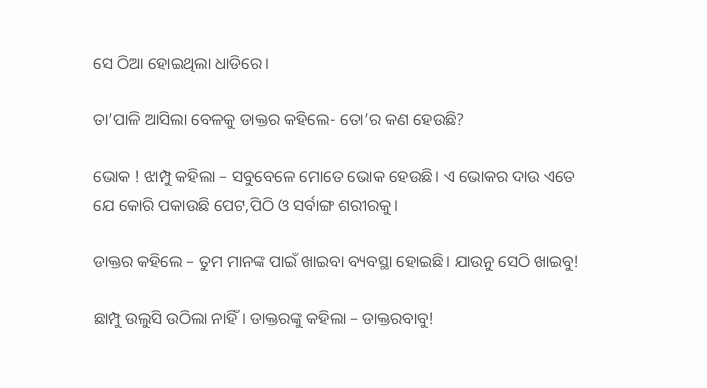ସେ ଠିଆ ହୋଇଥିଲା ଧାଡିରେ।

ତା’ପାଳି ଆସିଲା ବେଳକୁ ଡାକ୍ତର କହିଲେ- ତୋ’ର କଣ ହେଉଛି?

ଭୋକ ! ଝାମ୍ପୁ କହିଲା – ସବୁବେଳେ ମୋତେ ଭୋକ ହେଉଛି। ଏ ଭୋକର ଦାଉ ଏତେ ଯେ କୋରି ପକାଉଛି ପେଟ,ପିଠି ଓ ସର୍ବାଙ୍ଗ ଶରୀରକୁ।

ଡାକ୍ତର କହିଲେ – ତୁମ ମାନଙ୍କ ପାଇଁ ଖାଇବା ବ୍ୟବସ୍ଥା ହୋଇଛି। ଯାଉନୁ ସେଠି ଖାଇବୁ!

ଛାମ୍ପୁ ଉଲୁସି ଉଠିଲା ନାହିଁ। ଡାକ୍ତରଙ୍କୁ କହିଲା – ଡାକ୍ତରବାବୁ!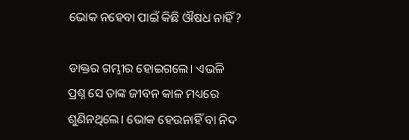ଭୋକ ନହେବା ପାଇଁ କିଛି ଔଷଧ ନାହିଁ?

ଡାକ୍ତର ଗମ୍ଭୀର ହୋଇଗଲେ। ଏଭଳି ପ୍ରଶ୍ନ ସେ ତାଙ୍କ ଜୀବନ କାଳ ମଧ୍ୟରେ ଶୁଣିନଥିଲେ। ଭୋକ ହେଉନାହିଁ ବା ନିଦ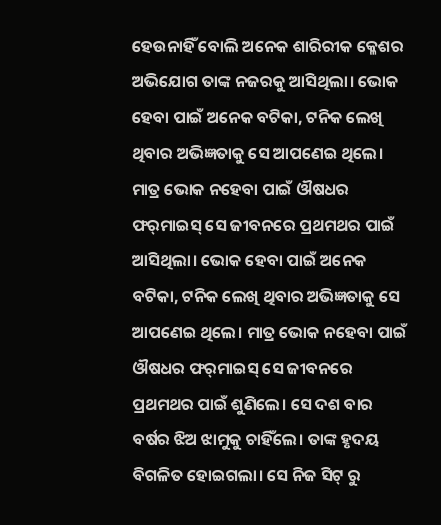ହେଉନାହିଁ ବୋଲି ଅନେକ ଶାରିରୀକ କ୍ଳେଶର ଅଭିଯୋଗ ତାଙ୍କ ନଜରକୁ ଆସିଥିଲା। ଭୋକ ହେବା ପାଇଁ ଅନେକ ବଟିକା, ଟନିକ ଲେଖି ଥିବାର ଅଭିଜ୍ଞତାକୁ ସେ ଆପଣେଇ ଥିଲେ। ମାତ୍ର ଭୋକ ନହେବା ପାଇଁ ଔଷଧର ଫର୍‌ମାଇସ୍ ସେ ଜୀବନରେ ପ୍ରଥମଥର ପାଇଁ ଆସିଥିଲା। ଭୋକ ହେବା ପାଇଁ ଅନେକ ବଟିକା, ଟନିକ ଲେଖି ଥିବାର ଅଭିଜ୍ଞତାକୁ ସେ ଆପଣେଇ ଥିଲେ। ମାତ୍ର ଭୋକ ନହେବା ପାଇଁ ଔଷଧର ଫର୍‌ମାଇସ୍ ସେ ଜୀବନରେ ପ୍ରଥମଥର ପାଇଁ ଶୁଣିଲେ। ସେ ଦଶ ବାର ବର୍ଷର ଝିଅ ଝାମୁକୁ ଚାହିଁଲେ। ତାଙ୍କ ହୃଦୟ ବିଗଳିତ ହୋଇଗଲା। ସେ ନିଜ ସିଟ୍ ରୁ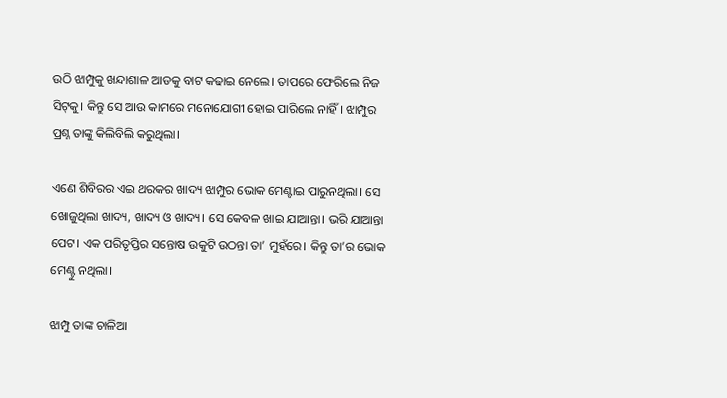ଉଠି ଝାମ୍ପୁକୁ ଖନ୍ଦାଶାଳ ଆଡକୁ ବାଟ କଢାଇ ନେଲେ। ତାପରେ ଫେରିଲେ ନିଜ ସିଟ୍‌କୁ। କିନ୍ତୁ ସେ ଆଉ କାମରେ ମନୋଯୋଗୀ ହୋଇ ପାରିଲେ ନାହିଁ। ଝାମ୍ପୁର ପ୍ରଶ୍ନ ତାଙ୍କୁ କିଲିବିଲି କରୁଥିଲା।

ଏଣେ ଶିବିରର ଏଇ ଥରକର ଖାଦ୍ୟ ଝାମ୍ପୁର ଭୋକ ମେଣ୍ଟାଇ ପାରୁନଥିଲା। ସେ ଖୋଜୁଥିଲା ଖାଦ୍ୟ, ଖାଦ୍ୟ ଓ ଖାଦ୍ୟ। ସେ କେବଳ ଖାଇ ଯାଆନ୍ତା। ଭରି ଯାଆନ୍ତା ପେଟ। ଏକ ପରିତୃପ୍ତିର ସନ୍ତୋଷ ଉକୁଟି ଉଠନ୍ତା ତା’ ମୁହଁରେ। କିନ୍ତୁ ତା’ର ଭୋକ ମେଣ୍ଟୁ ନଥିଲା।

ଝାମ୍ପୁ ତାଙ୍କ ଚାଳିଆ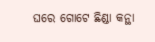ଘରେ ଗୋଟେ ଛିଣ୍ଡା କନ୍ଥା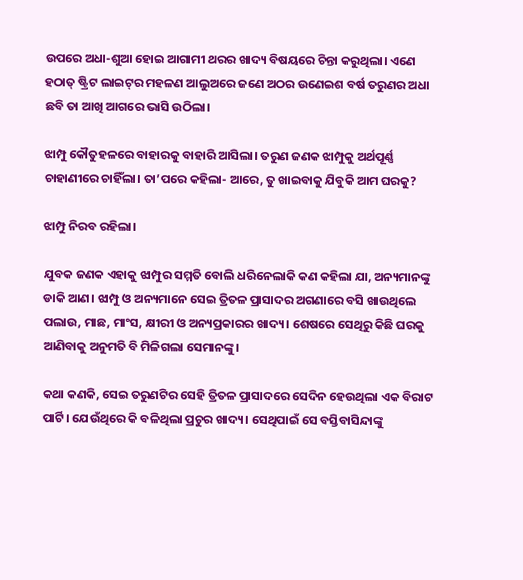ଉପରେ ଅଧା-ଶୁଆ ହୋଇ ଆଗାମୀ ଥରର ଖାଦ୍ୟ ବିଷୟରେ ଚିନ୍ତା କରୁଥିଲା। ଏଣେ ହଠାତ୍ ଷ୍ଟ୍ରିଟ ଲାଇଟ୍‌ର ମହଳଣ ଆଲୁଅରେ ଜଣେ ଅଠର ଉଣେଇଶ ବର୍ଷ ତରୁଣର ଅଧା ଛବି ତା ଆଖି ଆଗରେ ଭାସି ଉଠିଲା।

ଝାମ୍ପୁ କୌତୁହଳରେ ବାହାରକୁ ବାହାରି ଆସିଲା। ତରୁଣ ଜଣକ ଝାମ୍ପୁକୁ ଅର୍ଥପୂର୍ଣ୍ଣ ଚାହାଣୀରେ ଚାହିଁଲା। ତା’ପରେ କହିଲା- ଆରେ, ତୁ ଖାଇବାକୁ ଯିବୁକି ଆମ ଘରକୁ?

ଝାମ୍ପୁ ନିରବ ରହିଲା।

ଯୁବକ ଜଣକ ଏହାକୁ ଝାମ୍ପୁର ସମ୍ମତି ବୋଲି ଧରିନେଲାକି କଣ କହିଲା ଯା, ଅନ୍ୟମାନଙ୍କୁ ଡାକି ଆଣ। ଝାମ୍ପୁ ଓ ଅନ୍ୟମାନେ ସେଇ ତ୍ରିତଳ ପ୍ରାସାଦର ଅଗଣାରେ ବସି ଖାଉଥିଲେ ପଲାଉ, ମାଛ, ମାଂସ, କ୍ଷୀରୀ ଓ ଅନ୍ୟପ୍ରକାରର ଖାଦ୍ୟ। ଶେଷରେ ସେଥିରୁ କିଛି ଘରକୁ ଆଣିବାକୁ ଅନୁମତି ବି ମିଳିଗଲା ସେମାନଙ୍କୁ।

କଥା କଣକି, ସେଇ ତରୁଣଟିର ସେହି ତ୍ରିତଳ ପ୍ରାସାଦରେ ସେଦିନ ହେଉଥିଲା ଏକ ବିରାଟ ପାର୍ଟି। ଯେଉଁଥିରେ କି ବଳିଥିଲା ପ୍ରଚୁର ଖାଦ୍ୟ। ସେଥିପାଇଁ ସେ ବସ୍ତିବାସିନ୍ଦାଙ୍କୁ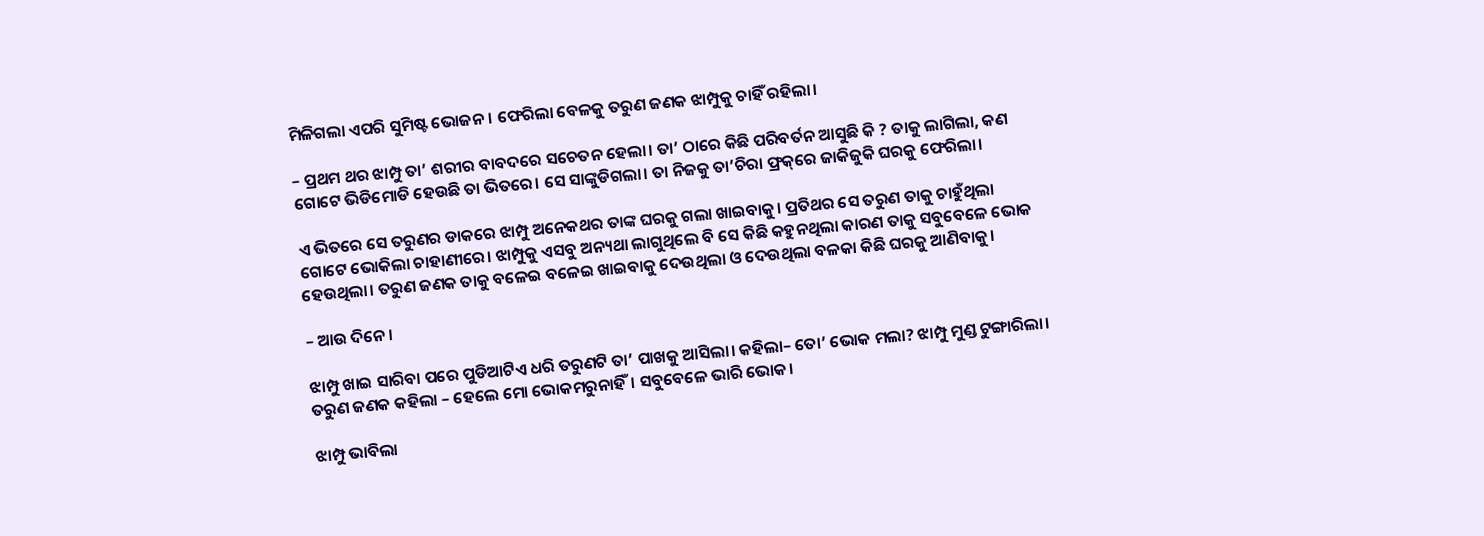ମିଳିଗଲା ଏପରି ସୁମିଷ୍ଟ ଭୋଜନ। ଫେରିଲା ବେଳକୁ ତରୁଣ ଜଣକ ଝାମ୍ପୁକୁ ଚାହିଁ ରହିଲା।

– ପ୍ରଥମ ଥର ଝାମ୍ପୁ ତା’ ଶରୀର ବାବଦରେ ସଚେତନ ହେଲା। ତା’ ଠାରେ କିଛି ପରିବର୍ତନ ଆସୁଛି କି ? ତାକୁ ଲାଗିଲା, କଣ ଗୋଟେ ଭିଡିମୋଡି ହେଉଛି ତା ଭିତରେ। ସେ ସାଙ୍କୁଡିଗଲା। ତା ନିଜକୁ ତା’ଚିରା ଫ୍ରକ୍‌ରେ ଜାକିଜୁକି ଘରକୁ ଫେରିଲା।

ଏ ଭିତରେ ସେ ତରୁଣର ଡାକରେ ଝାମ୍ପୁ ଅନେକଥର ତାଙ୍କ ଘରକୁ ଗଲା ଖାଇବାକୁ। ପ୍ରତିଥର ସେ ତରୁଣ ତାକୁ ଚାହୁଁଥିଲା ଗୋଟେ ଭୋକିଲା ଚାହାଣୀରେ। ଝାମ୍ପୁକୁ ଏସବୁ ଅନ୍ୟଥା ଲାଗୁଥିଲେ ବି ସେ କିଛି କହୁନଥିଲା କାରଣ ତାକୁ ସବୁବେଳେ ଭୋକ ହେଉଥିଲା। ତରୁଣ ଜଣକ ତାକୁ ବଳେଇ ବଳେଇ ଖାଇବାକୁ ଦେଉଥିଲା ଓ ଦେଉଥିଲା ବଳକା କିଛି ଘରକୁ ଆଣିବାକୁ।

– ଆଉ ଦିନେ।

ଝାମ୍ପୁ ଖାଇ ସାରିବା ପରେ ପୁଡିଆଟିଏ ଧରି ତରୁଣଟି ତା’ ପାଖକୁ ଆସିଲା। କହିଲା– ତୋ’ ଭୋକ ମଲା? ଝାମ୍ପୁ ମୁଣ୍ଡ ଟୁଙ୍ଗାରିଲା। ତରୁଣ ଜଣକ କହିଲା – ହେଲେ ମୋ ଭୋକମରୁନାହିଁ। ସବୁବେଳେ ଭାରି ଭୋକ।

ଝାମ୍ପୁ ଭାବିଲା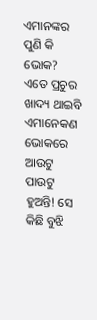ଏମାନଙ୍କର ପୁଣି କି ଭୋକ? ଏତେ ପ୍ରଚୁର ଖାଦ୍ୟ ଥାଇବି ଏମାନେକଣ ଭୋକରେ ଆଉଟୁ ପାଉଟୁ ହୁଅନ୍ତି! ସେ କିଛି ବୁଝି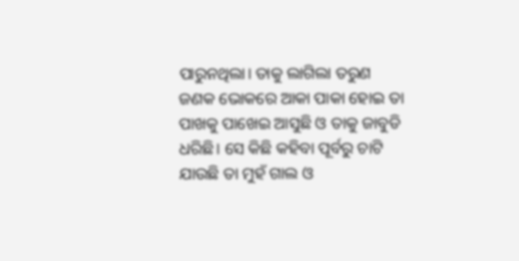ପାରୁନଥିଲା। ତାକୁ ଲାଗିଲା ତରୁଣ ଜଣକ ଭୋକରେ ଆକା ପାକା ହୋଇ ତା ପାଖକୁ ପାଖେଇ ଆସୁଛି ଓ ତାକୁ ଜାବୁଡି ଧରିଛି। ସେ କିଛି କହିବା ପୂର୍ବରୁ ଚାଟି ଯାଉଛି ତା ମୁହଁ ଗାଲ ଓ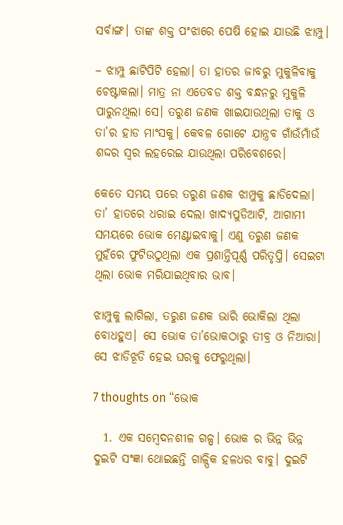ସର୍ବାଙ୍ଗ। ତାଙ୍କ ଶକ୍ତ ପଂଝାରେ ପେଷି ହୋଇ ଯାଉଛି ଝାମ୍ପୁ।

– ଝାମ୍ପୁ ଛାଟିପିଟି ହେଲା। ତା ହାତର ଜାବରୁ ମୁକୁଳିବାକୁ ଚେଷ୍ଟାକଲା। ମାତ୍ର ନା ଏତେବଡ ଶକ୍ତ ବନ୍ଧନରୁ ମୁକୁଳି ପାରୁନଥିଲା ସେ। ତରୁଣ ଜଣକ ଖାଇଯାଉଥିଲା ତାକୁ ଓ ତା’ର ହାଡ ମାଂସକୁ। କେବଳ ଗୋଟେ ଯାନ୍ତ୍ରବ ଗାଁଉଁମାଁଉଁ ଶଦ୍ଦର ସ୍ୱର ଲହରେଇ ଯାଉଥିଲା ପରିବେଶରେ।

କେତେ ସମୟ ପରେ ତରୁଣ ଜଣକ ଝାମ୍ପୁକୁ ଛାଡିଦେଲା। ତା’ ହାତରେ ଧରାଇ ଦେଲା ଖାଦ୍ୟପୁଡିଆଟି, ଆଗାମୀ ସମୟରେ ଭୋକ ମେଣ୍ଟାଇବାକୁ। ଏଣୁ ତରୁଣ ଜଣକ ମୁହଁରେ ଫୁଟିଉଠୁଥିଲା ଏକ ପ୍ରଶାନ୍ତିପୂର୍ଣ୍ଣ ପରିତୃପ୍ତି। ସେଇଟା ଥିଲା ଭୋକ ମରିଯାଇଥିବାର ଭାବ।

ଝାମ୍ପୁକୁ ଲାଗିଲା, ତରୁଣ ଜଣକ ଭାରି ଭୋକିଲା ଥିଲା ବୋଧହୁଏ। ସେ ଭୋକ ତା’ଭୋକଠାରୁ ତୀବ୍ର ଓ ନିଆରା। ସେ ଝାଡିଝୂଡି ହେଇ ଘରକୁ ଫେରୁଥିଲା।

7 thoughts on “ଭୋକ

  1. ଏକ ସମ୍ବେଦନଶୀଳ ଗଳ୍ପ। ଭୋକ ର ଭିନ୍ନ ଭିନ୍ନ ଦୁଇଟି ସଂଜ୍ଞା ଥୋଇଛନ୍ତି ଗାଳ୍ପିକ ହଳଧର ବାବୁ। ଦୁଇଟି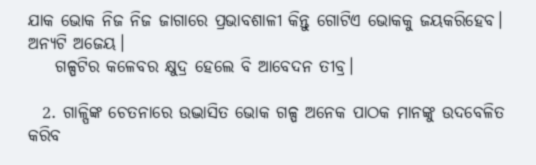ଯାକ ଭୋକ ନିଜ ନିଜ ଜାଗାରେ ପ୍ରଭାବଶାଳୀ କିନ୍ତୁ ଗୋଟିଏ ଭୋକକୁ ଜୟକରିହେବ। ଅନ୍ୟଟି ଅଜେୟ।
    ଗଳ୍ପଟିର କଳେବର କ୍ଷୁଦ୍ର ହେଲେ ବି ଆବେଦନ ତୀବ୍ର।

  2. ଗାଳ୍ପିଙ୍କ ଚେତନାରେ ଉଦ୍ଭାସିତ ଭୋକ ଗଳ୍ପ ଅନେକ ପାଠକ ମାନଙ୍କୁ ଉଦବେଳିତ କରିବ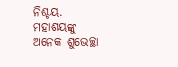ନିଶ୍ଚୟ. ମହାଶୟଙ୍କୁ ଅନେକ ଶୁଭେଚ୍ଛା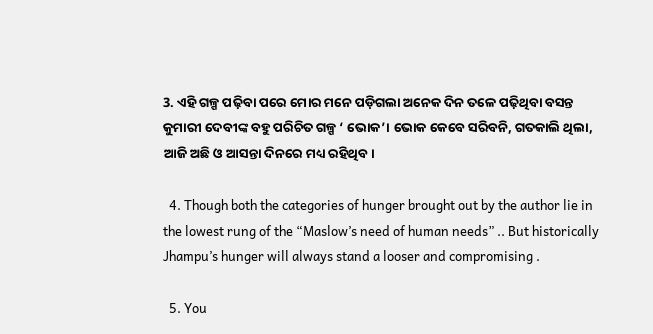3. ଏହି ଗଳ୍ପ ପଢ଼ିବା ପରେ ମୋର ମନେ ପଡ଼ିଗଲା ଅନେକ ଦିନ ତଳେ ପଢ଼ିଥିବା ବସନ୍ତ କୁମାରୀ ଦେବୀଙ୍କ ବହୁ ପରିଚିତ ଗଳ୍ପ ‘ ଭୋକ’। ଭୋକ କେବେ ସରିବନି, ଗତକାଲି ଥିଲା, ଆଜି ଅଛି ଓ ଆସନ୍ତା ଦିନରେ ମଧ୍ୟ ରହିଥିବ।

  4. Though both the categories of hunger brought out by the author lie in the lowest rung of the “Maslow’s need of human needs” .. But historically Jhampu’s hunger will always stand a looser and compromising .

  5. You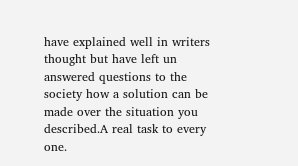have explained well in writers thought but have left un answered questions to the society how a solution can be made over the situation you described.A real task to every one.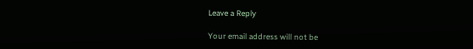Leave a Reply

Your email address will not be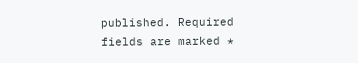published. Required fields are marked *